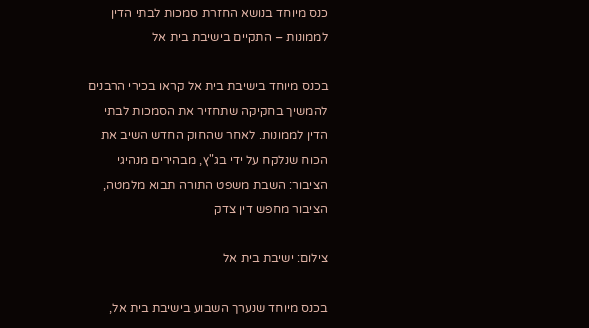כנס מיוחד בנושא החזרת סמכות לבתי הדין לממונות – התקיים בישיבת בית אל

בכנס מיוחד בישיבת בית אל קראו בכירי הרבנים להמשיך בחקיקה שתחזיר את הסמכות לבתי הדין לממונות. לאחר שהחוק החדש השיב את הכוח שנלקח על ידי בג"ץ, מבהירים מנהיגי הציבור: השבת משפט התורה תבוא מלמטה, הציבור מחפש דין צדק

צילום: ישיבת בית אל

בכנס מיוחד שנערך השבוע בישיבת בית אל,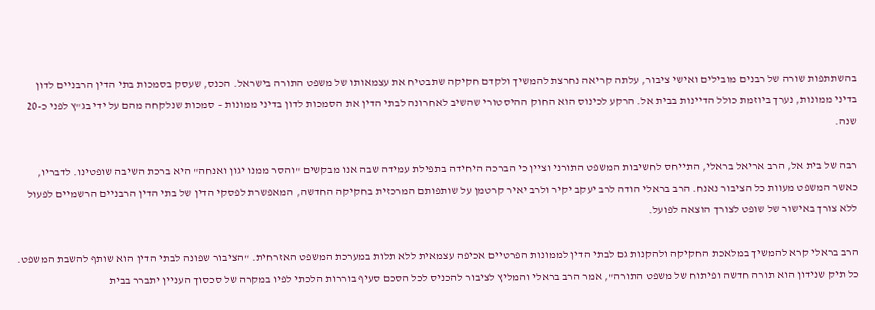בהשתתפות שורה של רבנים מובילים ואישי ציבור, עלתה קריאה נחרצת להמשיך ולקדם חקיקה שתבטיח את עצמאותו של משפט התורה בישראל. הכנס, שעסק בסמכות בתי הדין הרבניים לדון בדיני ממונות, נערך ביוזמת כולל הדיינות בבית אל. הרקע לכינוס הוא החוק ההיסטורי שהשיב לאחרונה לבתי הדין את הסמכות לדון בדיני ממונות – סמכות שנלקחה מהם על ידי בג"ץ לפני כ-20 שנה.

רבה של בית אל, הרב אריאל בראלי, התייחס לחשיבות המשפט התורני וציין כי הברכה היחידה בתפילת עמידה שבה אנו מבקשים "והסר ממנו יגון ואנחה" היא ברכת השיבה שופטינו. לדבריו, כאשר המשפט מעוות כל הציבור נאנח. הרב בראלי הודה לרב יעקב יקיר ולרב יאיר קרטמן על שותפותם המרכזית בחקיקה החדשה, המאפשרת לפסקי הדין של בתי הדין הרבניים הרשמיים לפעול ללא צורך באישור של שופט לצורך הוצאה לפועל.

הרב בראלי קרא להמשיך במלאכת החקיקה ולהקנות גם לבתי הדין לממונות הפרטיים אכיפה עצמאית ללא תלות במערכת המשפט האזרחית. "הציבור שפונה לבתי הדין הוא שותף להשבת המשפט. כל תיק שנידון הוא תורה חדשה ופיתוח של משפט התורה", אמר הרב בראלי והמליץ לציבור להכניס לכל הסכם סעיף בוררות הלכתי לפיו במקרה של סכסוך העניין יתברר בבית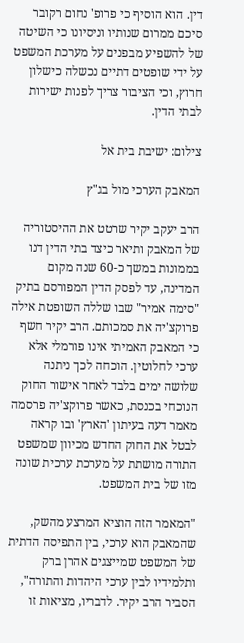דין. הוא הוסיף כי פרופ' נחום רקובר סיכם ממרום שנותיו וניסיונו כי השיטה של להשפיע מבפנים על מערכת המשפט על ידי שופטים דתיים נכשלה כישלון חרוץ, וכי הציבור צריך לפנות ישירות לבתי הדין.

צילום: ישיבת בית אל

המאבק הערכי מול בג"ץ

הרב יעקב יקיר שרטט את ההיסטוריה של המאבק ותיאר כיצד בתי הדין דנו בממונות במשך כ-60 שנה מקום המדינה, עד לפסק הדין המפורסם בתיק "סימה אמיר" שבו שללה השופטת אילה פרוקצ'יה את סמכותם. הרב יקיר חשף כי המאבק האמיתי אינו פורמלי אלא ערכי לחלוטין. הוכחה לכך ניתנה שלושה ימים בלבד לאחר אישור החוק הנוכחי בכנסת, כאשר פרוקצ'יה פרסמה מאמר דעה בעיתון 'הארץ' ובו קראה לבטל את החוק החדש מכיוון שמשפט התורה מושתת על מערכת ערכית שונה מזו של בית המשפט.

"המאמר הזה הוציא המרצע מהשק, שהמאבק הוא ערכי, בין התפיסה הדתית של המשפט שמייצגים אהרן ברק ותלמידיו לבין ערכי היהדות והתורה", הסביר הרב יקיר. לדבריו, מציאות זו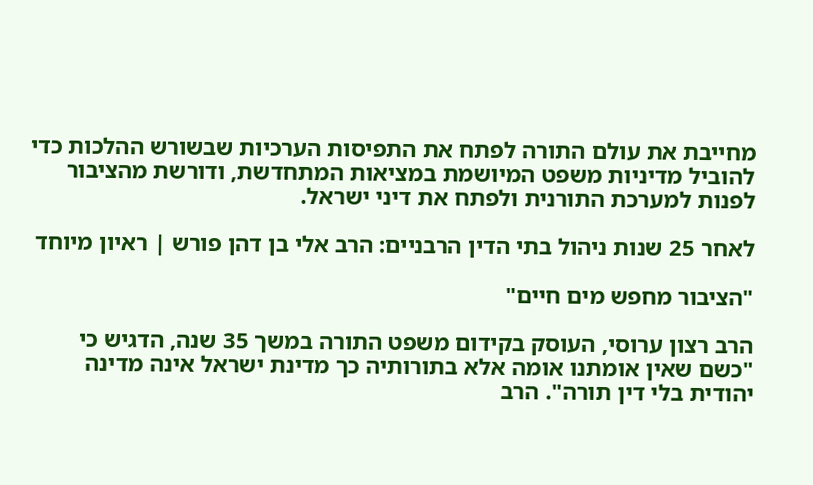מחייבת את עולם התורה לפתח את התפיסות הערכיות שבשורש ההלכות כדי להוביל מדיניות משפט המיושמת במציאות המתחדשת, ודורשת מהציבור לפנות למערכת התורנית ולפתח את דיני ישראל.

לאחר 25 שנות ניהול בתי הדין הרבניים: הרב אלי בן דהן פורש | ראיון מיוחד

"הציבור מחפש מים חיים"

הרב רצון ערוסי, העוסק בקידום משפט התורה במשך 35 שנה, הדגיש כי "כשם שאין אומתנו אומה אלא בתורותיה כך מדינת ישראל אינה מדינה יהודית בלי דין תורה". הרב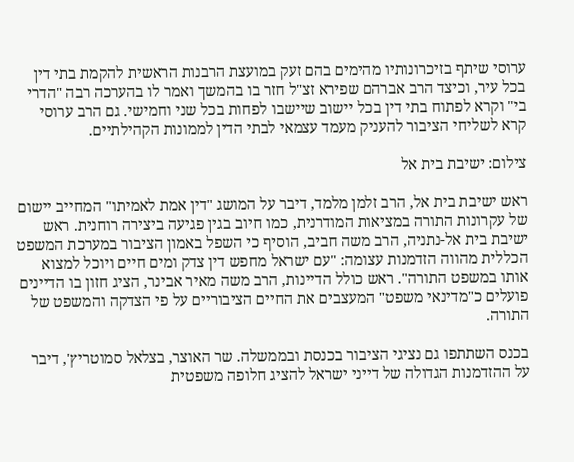ערוסי שיתף בזיכרונותיו מהימים בהם זעק במועצת הרבנות הראשית להקמת בתי דין בכל עיר, וכיצד הרב אברהם שפירא זצ"ל חזר בו בהמשך ואמר לו בהערכה רבה "הדרי בי" וקרא לפתוח בתי דין בכל יישוב שיישבו לפחות בכל שני וחמישי. גם הרב ערוסי קרא לשליחי הציבור להעניק מעמד עצמאי לבתי הדין לממונות הקהילתיים.

צילום: ישיבת בית אל

ראש ישיבת בית אל, הרב זלמן מלמד, דיבר על המושג "דין אמת לאמיתו" המחייב יישום של עקרונות התורה במציאות המודרנית, כמו חיוב בגין פגיעה ביצירה רוחנית. ראש ישיבת בית אל-נתניה, הרב משה חביב, הוסיף כי השפל באמון הציבור במערכת המשפט הכללית מהווה הזדמנות עצומה: "עם ישראל מחפש דין צדק ומים חיים ויוכל למצוא אותו במשפט התורה". ראש כולל הדיינות, הרב משה מאיר אבינר, הציג חזון בו הדיינים פועלים כ"מדינאי משפט" המעצבים את החיים הציבוריים על פי הצדקה והמשפט של התורה.

בכנס השתתפו גם נציגי הציבור בכנסת ובממשלה. שר האוצר, בצלאל סמוטריץ', דיבר על ההזדמנות הגדולה של דייני ישראל להציג חלופה משפטית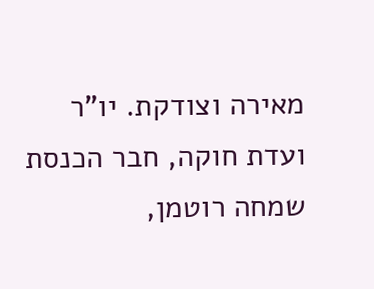מאירה וצודקת. יו"ר ועדת חוקה, חבר הכנסת שמחה רוטמן,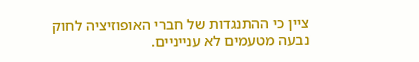ציין כי ההתנגדות של חברי האופוזיציה לחוק נבעה מטעמים לא ענייניים.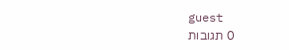guest
0 תגובות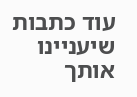עוד כתבות שיעניינו אותך